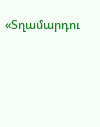«Տղամարդու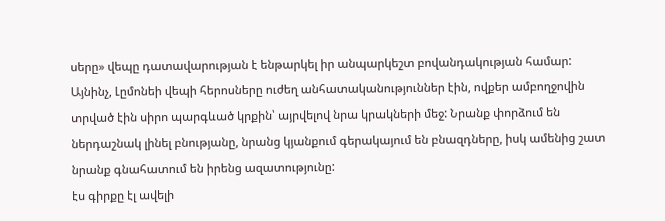սերը» վեպը դատավարության է ենթարկել իր անպարկեշտ բովանդակության համար: Այնինչ, Լըմոնեի վեպի հերոսները ուժեղ անհատականություններ էին, ովքեր ամբողջովին տրված էին սիրո պարգևած կրքին՝ այրվելով նրա կրակների մեջ: Նրանք փորձում են ներդաշնակ լինել բնությանը, նրանց կյանքում գերակայում են բնազդները, իսկ ամենից շատ նրանք գնահատում են իրենց ազատությունը:
էս գիրքը էլ ավելի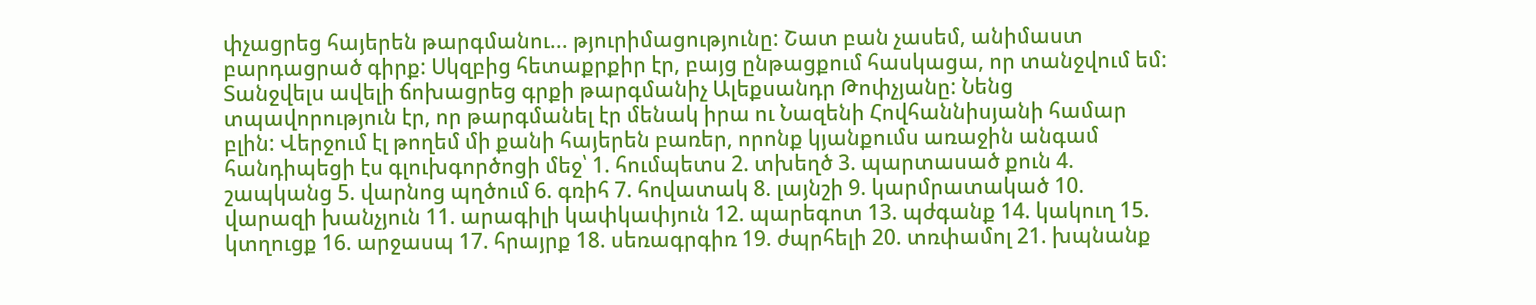փչացրեց հայերեն թարգմանու... թյուրիմացությունը: Շատ բան չասեմ, անիմաստ բարդացրած գիրք: Սկզբից հետաքրքիր էր, բայց ընթացքում հասկացա, որ տանջվում եմ: Տանջվելս ավելի ճոխացրեց գրքի թարգմանիչ Ալեքսանդր Թոփչյանը: Նենց տպավորություն էր, որ թարգմանել էր մենակ իրա ու Նազենի Հովհաննիսյանի համար բլին: Վերջում էլ թողեմ մի քանի հայերեն բառեր, որոնք կյանքումս առաջին անգամ հանդիպեցի էս գլուխգործոցի մեջ՝ 1. հումպետս 2. տխեղծ 3. պարտասած քուն 4. շապկանց 5. վարնոց պղծում 6. գռիհ 7. հովատակ 8. լայնշի 9. կարմրատակած 10. վարազի խանչյուն 11. արագիլի կափկափյուն 12. պարեգոտ 13. պժգանք 14. կակուղ 15. կտղուցք 16. արջասպ 17. հրայրք 18. սեռագրգիռ 19. ժպրհելի 20. տռփամոլ 21. խպնանք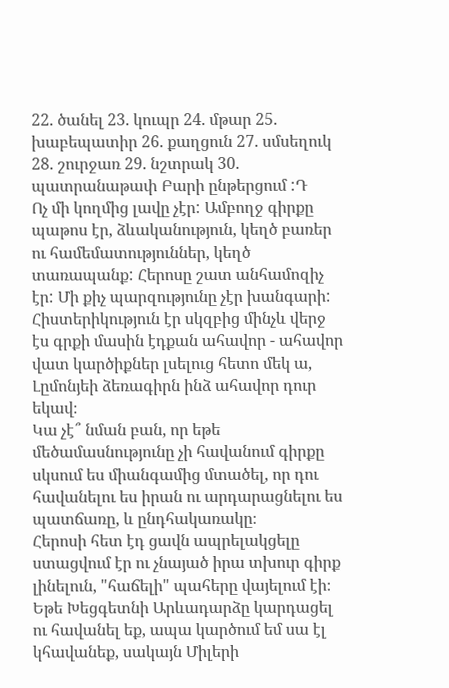22. ծանել 23. կուպր 24. մթար 25. խաբեպատիր 26. քաղցուն 27. սմսեղուկ 28. շուրջառ 29. նշտրակ 30. պատրանաթափ Բարի ընթերցում :Դ
Ոչ մի կողմից լավը չէր: Ամբողջ գիրքը պաթոս էր, ձևականություն, կեղծ բառեր ու համեմատություններ, կեղծ տառապանք: Հերոսը շատ անհամոզիչ էր: Մի քիչ պարզությունը չէր խանգարի: Հիստերիկություն էր սկզբից մինչև վերջ
էս գրքի մասին էդքան ահավոր - ահավոր վատ կարծիքներ լսելուց հետո մեկ ա, Լըմոնյեի ձեռագիրն ինձ ահավոր դուր եկավ։
Կա չէ՞ նման բան, որ եթե մեծամասնությունը չի հավանում գիրքը սկսում ես միանգամից մտածել, որ դու հավանելու ես իրան ու արդարացնելու ես պատճառը, և ընդհակառակը։
Հերոսի հետ էդ ցավն ապրելակցելը ստացվում էր ու չնայած իրա տխուր գիրք լինելուն, "հաճելի" պահերը վայելում էի։
Եթե Խեցգետնի Արևադարձը կարդացել ու հավանել եք, ապա կարծում եմ սա էլ կհավանեք, սակայն Միլերի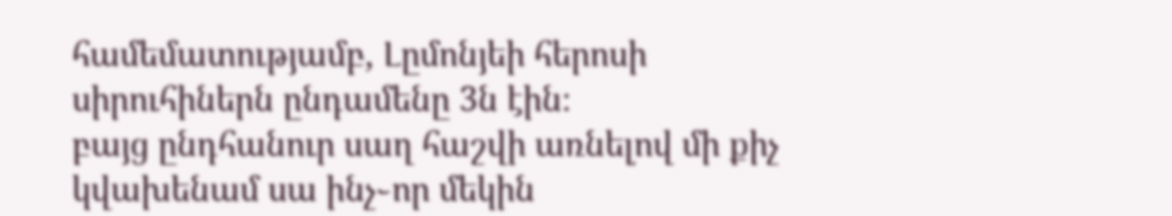համեմատությամբ, Լըմոնյեի հերոսի սիրուհիներն ընդամենը 3ն էին։
բայց ընդհանուր սաղ հաշվի առնելով մի քիչ կվախենամ սա ինչ֊որ մեկին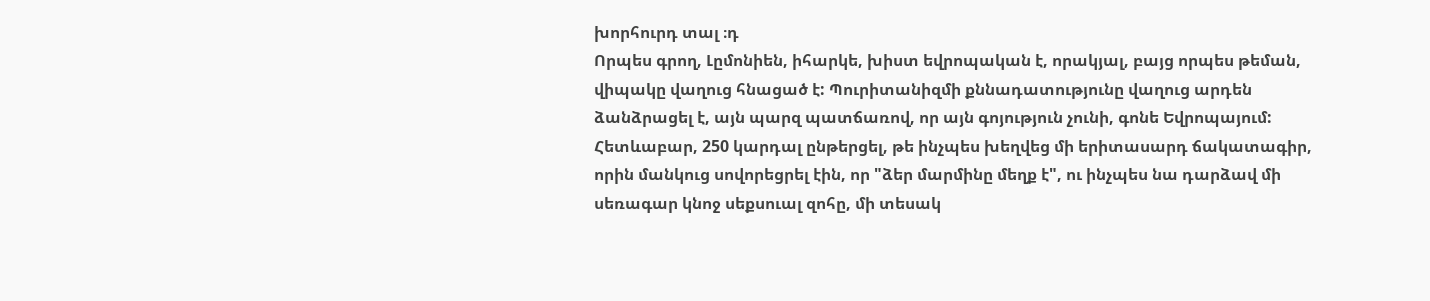խորհուրդ տալ ։դ
Որպես գրող, Լըմոնիեն, իհարկե, խիստ եվրոպական է, որակյալ, բայց որպես թեման, վիպակը վաղուց հնացած է: Պուրիտանիզմի քննադատությունը վաղուց արդեն ձանձրացել է, այն պարզ պատճառով, որ այն գոյություն չունի, գոնե Եվրոպայում: Հետևաբար, 250 կարդալ ընթերցել, թե ինչպես խեղվեց մի երիտասարդ ճակատագիր, որին մանկուց սովորեցրել էին, որ "ձեր մարմինը մեղք է", ու ինչպես նա դարձավ մի սեռագար կնոջ սեքսուալ զոհը, մի տեսակ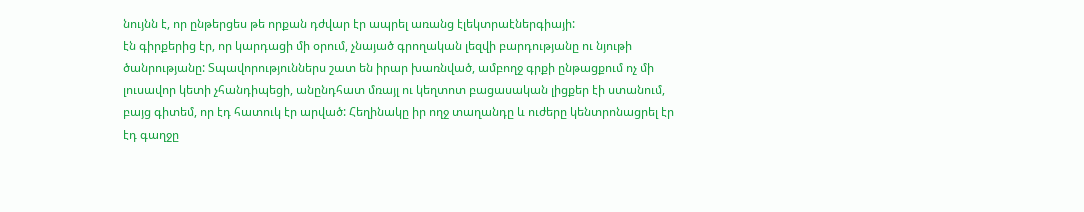նույնն է, որ ընթերցես թե որքան դժվար էր ապրել առանց էլեկտրաէներգիայի:
էն գիրքերից էր, որ կարդացի մի օրում, չնայած գրողական լեզվի բարդությանը ու նյութի ծանրությանը: Տպավորություններս շատ են իրար խառնված, ամբողջ գրքի ընթացքում ոչ մի լուսավոր կետի չհանդիպեցի, անընդհատ մռայլ ու կեղտոտ բացասական լիցքեր էի ստանում, բայց գիտեմ, որ էդ հատուկ էր արված: Հեղինակը իր ողջ տաղանդը և ուժերը կենտրոնացրել էր էդ գաղջը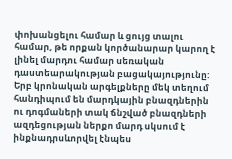փոխանցելու համար և ցույց տալու համար, թե որքան կործանարար կարող է լինել մարդու համար սեռական դաստեարակության բացակայությունը: Երբ կրոնական արգելքները մեկ տեղում հանդիպում են մարդկային բնազդներին ու դոգմաների տակ ճնշված բնազդների ազդեցության ներքո մարդ սկսում է ինքնադրսևորվել էնպես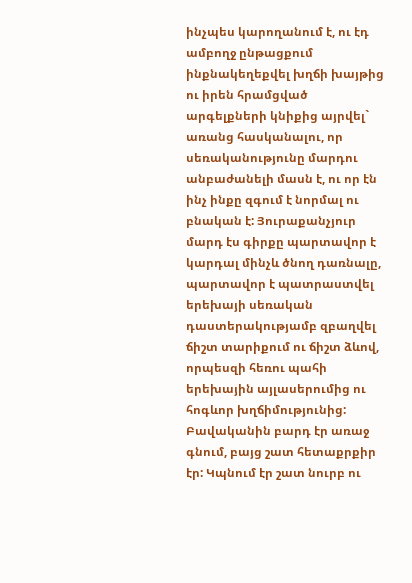ինչպես կարողանում է, ու էդ ամբողջ ընթացքում ինքնակեղեքվել խղճի խայթից ու իրեն հրամցված արգելքների կնիքից այրվել` առանց հասկանալու, որ սեռականությունը մարդու անբաժանելի մասն է, ու որ էն ինչ ինքը զգում է նորմալ ու բնական է: Յուրաքանչյուր մարդ էս գիրքը պարտավոր է կարդալ մինչև ծնող դառնալը, պարտավոր է պատրաստվել երեխայի սեռական դաստերակությամբ զբաղվել ճիշտ տարիքում ու ճիշտ ձևով, որպեսզի հեռու պահի երեխային այլասերումից ու հոգևոր խղճիմությունից:
Բավականին բարդ էր առաջ գնում, բայց շատ հետաքրքիր էր: Կպնում էր շատ նուրբ ու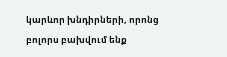կարևոր խնդիրների, որոնց բոլորս բախվում ենք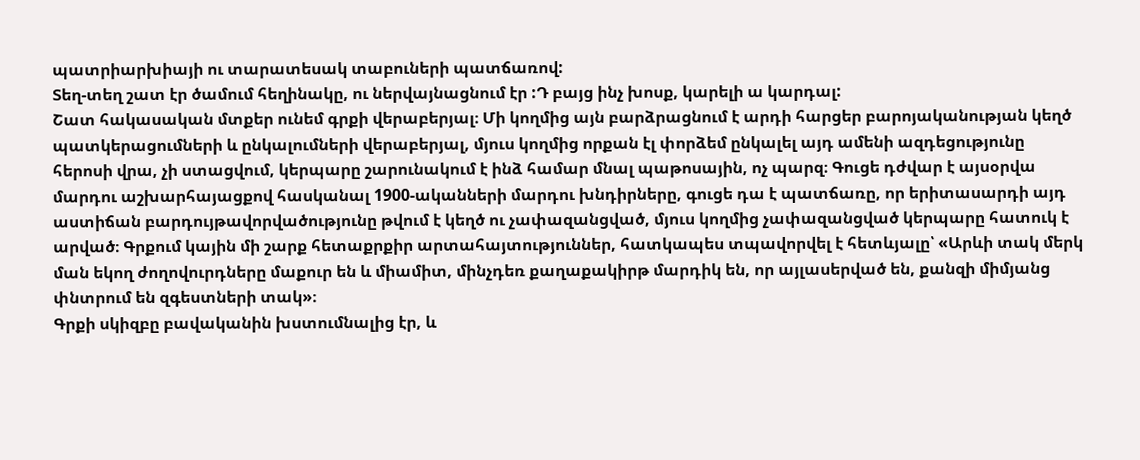պատրիարխիայի ու տարատեսակ տաբուների պատճառով:
Տեղ-տեղ շատ էր ծամում հեղինակը, ու ներվայնացնում էր :Դ բայց ինչ խոսք, կարելի ա կարդալ:
Շատ հակասական մտքեր ունեմ գրքի վերաբերյալ։ Մի կողմից այն բարձրացնում է արդի հարցեր բարոյականության կեղծ պատկերացումների և ընկալումների վերաբերյալ, մյուս կողմից որքան էլ փորձեմ ընկալել այդ ամենի ազդեցությունը հերոսի վրա, չի ստացվում, կերպարը շարունակում է ինձ համար մնալ պաթոսային, ոչ պարզ։ Գուցե դժվար է այսօրվա մարդու աշխարհայացքով հասկանալ 1900-ականների մարդու խնդիրները, գուցե դա է պատճառը, որ երիտասարդի այդ աստիճան բարդույթավորվածությունը թվում է կեղծ ու չափազանցված, մյուս կողմից չափազանցված կերպարը հատուկ է արված։ Գրքում կային մի շարք հետաքրքիր արտահայտություններ, հատկապես տպավորվել է հետևյալը՝ «Արևի տակ մերկ ման եկող ժողովուրդները մաքուր են և միամիտ, մինչդեռ քաղաքակիրթ մարդիկ են, որ այլասերված են, քանզի միմյանց փնտրում են զգեստների տակ»։
Գրքի սկիզբը բավականին խստումնալից էր, և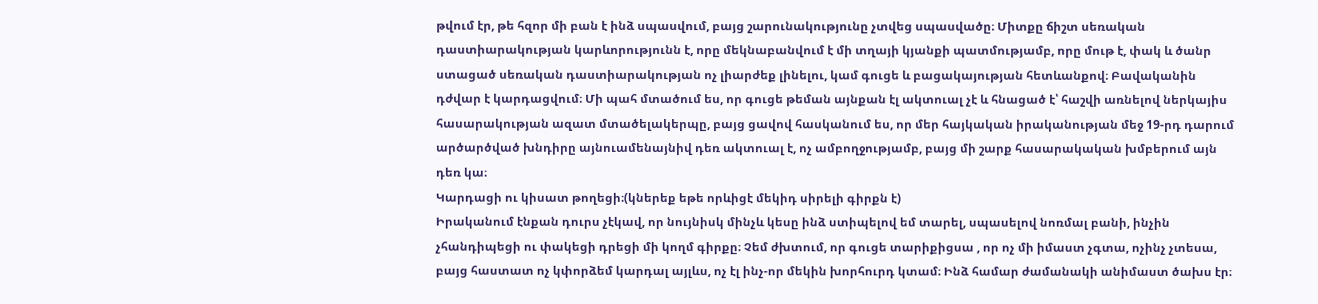թվում էր, թե հզոր մի բան է ինձ սպասվում, բայց շարունակությունը չտվեց սպասվածը։ Միտքը ճիշտ սեռական դաստիարակության կարևորությունն է, որը մեկնաբանվում է մի տղայի կյանքի պատմությամբ, որը մութ է, փակ և ծանր ստացած սեռական դաստիարակության ոչ լիարժեք լինելու, կամ գուցե և բացակայության հետևանքով։ Բավականին դժվար է կարդացվում։ Մի պահ մտածում ես, որ գուցե թեման այնքան էլ ակտուալ չէ և հնացած է՝ հաշվի առնելով ներկայիս հասարակության ազատ մտածելակերպը, բայց ցավով հասկանում ես, որ մեր հայկական իրականության մեջ 19-րդ դարում արծարծված խնդիրը այնուամենայնիվ դեռ ակտուալ է, ոչ ամբողջությամբ, բայց մի շարք հասարակական խմբերում այն դեռ կա։
Կարդացի ու կիսատ թողեցի։(կներեք եթե որևիցէ մեկիդ սիրելի գիրքն է)
Իրականում էնքան դուրս չէկավ, որ նույնիսկ մինչև կեսը ինձ ստիպելով եմ տարել, սպասելով նոռմալ բանի, ինչին չհանդիպեցի ու փակեցի դրեցի մի կողմ գիրքը։ Չեմ ժխտում, որ գուցե տարիքիցսա , որ ոչ մի իմաստ չգտա, ոչինչ չտեսա, բայց հաստատ ոչ կփորձեմ կարդալ այլևս, ոչ էլ ինչ-որ մեկին խորհուրդ կտամ։ Ինձ համար ժամանակի անիմաստ ծախս էր։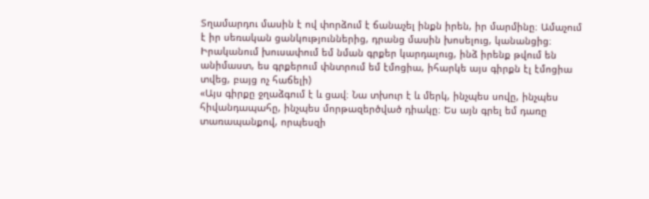Տղամարդու մասին է ով փորձում է ճանաչել ինքն իրեն, իր մարմինը։ Ամաչում է իր սեռական ցանկություններից, դրանց մասին խոսելուց, կանանցից։
Իրականում խուսափում եմ նման գրքեր կարդալուց, ինձ իրենք թվում են անիմաստ, ես գրքերում փնտրում եմ էմոցիա, իհարկե այս գիրքն էլ էմոցիա տվեց, բայց ոչ հաճելի)
«Այս գիրքը ջղաձգում է և ցավ։ Նա տխուր է և մերկ, ինչպես սովը, ինչպես հիվանդապահը, ինչպես մորթազերծված դիակը։ Ես այն գրել եմ դառը տառապանքով, որպեսզի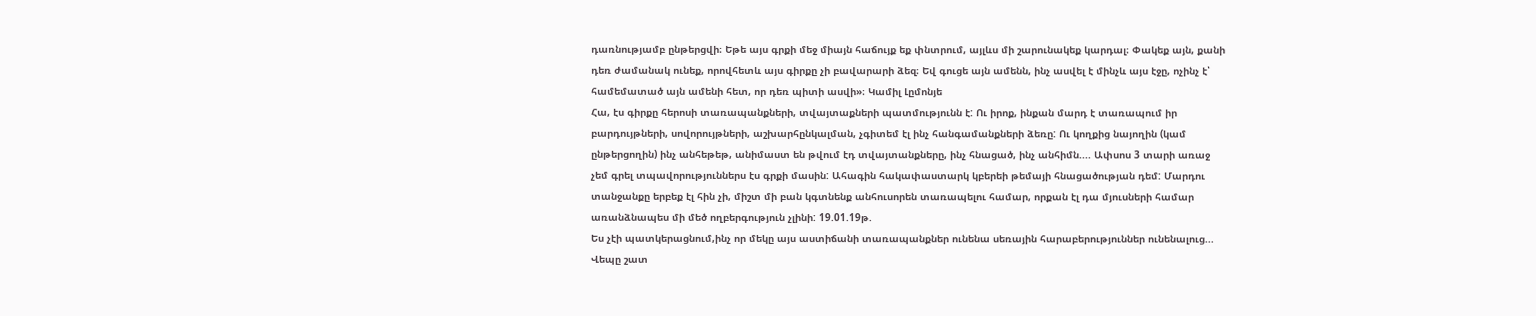դառնությամբ ընթերցվի։ Եթե այս գրքի մեջ միայն հաճույք եք փնտրում, այլևս մի շարունակեք կարդալ։ Փակեք այն, քանի դեռ ժամանակ ունեք, որովհետև այս գիրքը չի բավարարի ձեզ։ Եվ գուցե այն ամենն, ինչ ասվել է մինչև այս էջը, ոչինչ է՝ համեմատած այն ամենի հետ, որ դեռ պիտի ասվի»։ Կամիլ Լըմոնյե
Հա, էս գիրքը հերոսի տառապանքների, տվայտաքների պատմությունն է: Ու իրոք, ինքան մարդ է տառապում իր բարդույթների, սովորույթների, աշխարհընկալման, չգիտեմ էլ ինչ հանգամանքների ձեռը: Ու կողքից նայողին (կամ ընթերցողին) ինչ անհեթեթ, անիմաստ են թվում էդ տվայտանքները, ինչ հնացած, ինչ անհիմն.... Ափսոս 3 տարի առաջ չեմ գրել տպավորություններս էս գրքի մասին: Ահագին հակափաստարկ կբերեի թեմայի հնացածության դեմ: Մարդու տանջանքը երբեք էլ հին չի, միշտ մի բան կգտնենք անհուսորեն տառապելու համար, որքան էլ դա մյուսների համար առանձնապես մի մեծ ողբերգություն չլինի: 19.01.19թ.
Ես չէի պատկերացնում,ինչ որ մեկը այս աստիճանի տառապանքներ ունենա սեռային հարաբերություններ ունենալուց...
Վեպը շատ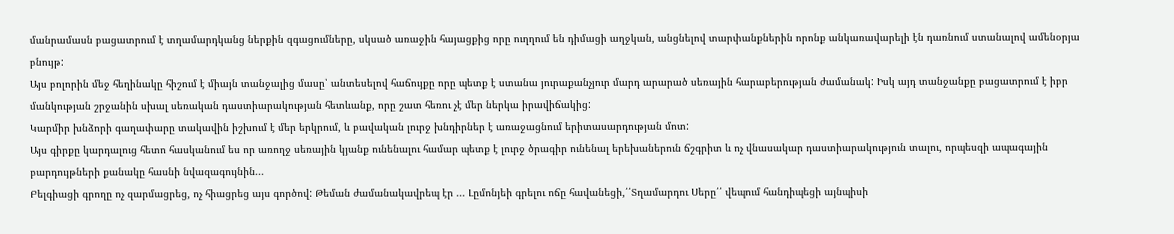մանրամասն բացատրում է տղամարդկանց ներքին զգացումները, սկսած առաջին հայացքից որը ուղղում են դիմացի աղջկան, անցնելով տարփանքներին որոնք անկառավարելի էն դառնում ստանալով ամենօրյա բնույթ:
Այս բոլորին մեջ հեղինակը հիշում է միայն տանջալից մասը՝ անտեսելով հաճույքը որը պետք է ստանա յուրաքանչյուր մարդ արարած սեռային հարաբերության ժամանակ: Իսկ այդ տանջանքը բացատրում է իբր մանկության շրջանին սխալ սեռական դաստիարակության հետևանք, որը շատ հեռու չէ մեր ներկա իրավիճակից:
Կարմիր խնձորի գաղափարը տակավին իշխում է մեր երկրում, և բավական լուրջ խնդիրներ է առաջացնում երիտասարդության մոտ:
Այս գիրքը կարդալուց հետո հասկանում ես որ առողջ սեռային կյանք ունենալու համար պետք է լուրջ ծրագիր ունենալ երեխաներուն ճշգրիտ և ոչ վնասակար դաստիարակություն տալու, որպեսզի ապագային բարդույթների քանակը հասնի նվազագույնին...
Բելգիացի գրողը ոչ զարմացրեց, ոչ հիացրեց այս գործով: Թեման ժամանակավրեպ էր ... Լըմոնյեի գրելու ոճը հավանեցի,՛՛Տղամարդու Սերը՛՛ վեպում հանդիպեցի այնպիսի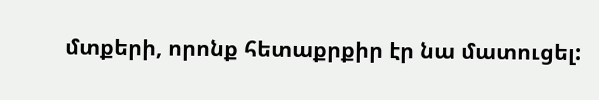մտքերի, որոնք հետաքրքիր էր նա մատուցել: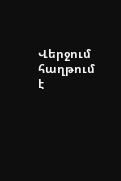Վերջում հաղթում է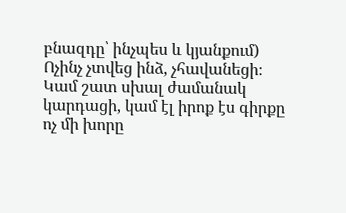բնազդը՝ ինչպես և կյանքում)
Ոչինչ չտվեց ինձ, չհավանեցի։ Կամ շատ սխալ ժամանակ կարդացի, կամ էլ իրոք էս գիրքը ոչ մի խորը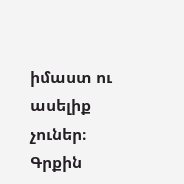իմաստ ու ասելիք չուներ։ Գրքին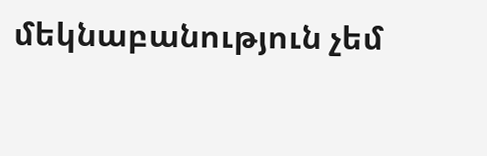մեկնաբանություն չեմ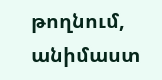թողնում, անիմաստ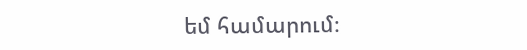եմ համարում։